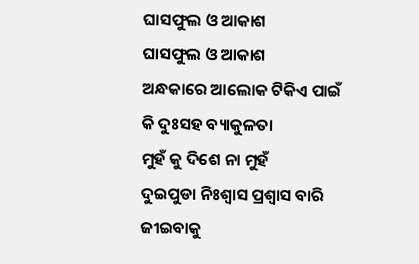ଘାସଫୁଲ ଓ ଆକାଶ
ଘାସଫୁଲ ଓ ଆକାଶ
ଅନ୍ଧକାରେ ଆଲୋକ ଟିକିଏ ପାଇଁ
କି ଦୁଃସହ ବ୍ୟାକୁଳତା
ମୁହଁ କୁ ଦିଶେ ନା ମୁହଁ
ଦୁଇପୁଡା ନିଃଶ୍ୱାସ ପ୍ରଶ୍ୱାସ ବାରି
ଜୀଇବାକୁ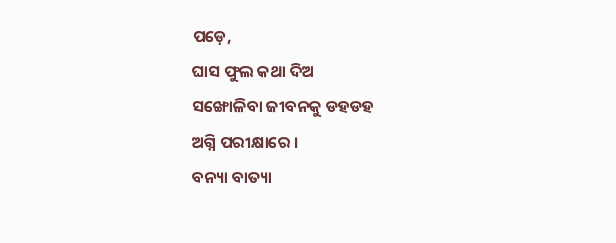ପଡ଼େ,
ଘାସ ଫୁଲ କଥା ଦିଅ
ସଙ୍ଖୋଳିବା ଜୀବନକୁ ଡହଡହ
ଅଗ୍ନି ପରୀକ୍ଷାରେ ।
ବନ୍ୟା ବାତ୍ୟା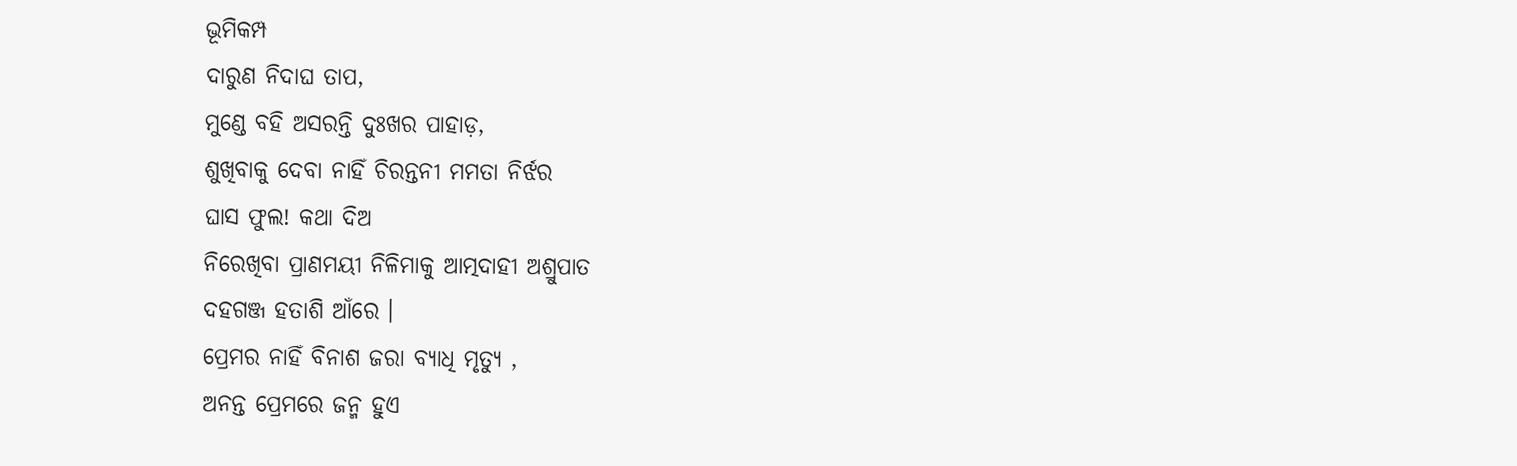ଭୂମିକମ୍ପ
ଦାରୁଣ ନିଦାଘ ତାପ,
ମୁଣ୍ଡେ ବହି ଅସରନ୍ତି ଦୁଃଖର ପାହାଡ଼,
ଶୁଖିବାକୁ ଦେବା ନାହିଁ ଚିରନ୍ତନୀ ମମତା ନିର୍ଝର
ଘାସ ଫୁଲ! କଥା ଦିଅ
ନିରେଖିବା ପ୍ରାଣମୟୀ ନିଳିମାକୁ ଆତ୍ମଦାହୀ ଅଶ୍ରୁପାତ
ଦହଗଞ୍ଜ ହତାଶି ଆଁରେ ।
ପ୍ରେମର ନାହିଁ ବିନାଶ ଜରା ବ୍ୟାଧି ମୃତ୍ୟୁ ,
ଅନନ୍ତ ପ୍ରେମରେ ଜନ୍ମ ହୁଏ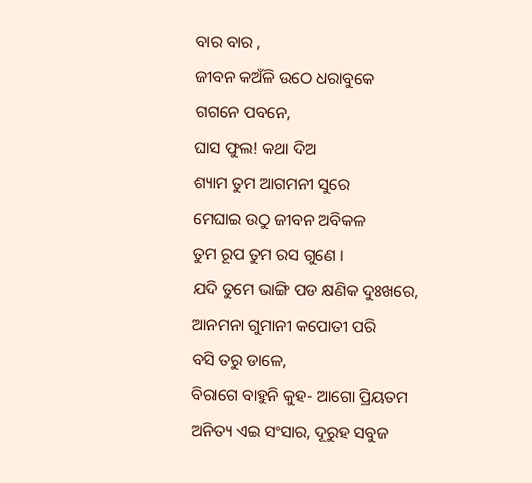ବାର ବାର ,
ଜୀବନ କଅଁଳି ଉଠେ ଧରାବୁକେ
ଗଗନେ ପବନେ,
ଘାସ ଫୁଲ! କଥା ଦିଅ
ଶ୍ୟାମ ତୁମ ଆଗମନୀ ସୁରେ
ମେଘାଇ ଉଠୁ ଜୀବନ ଅବିକଳ
ତୁମ ରୂପ ତୁମ ରସ ଗୁଣେ ।
ଯଦି ତୁମେ ଭାଙ୍ଗି ପଡ କ୍ଷଣିକ ଦୁଃଖରେ,
ଆନମନା ଗୁମାନୀ କପୋତୀ ପରି
ବସି ତରୁ ଡାଳେ,
ବିରାଗେ ବାହୁନି କୁହ- ଆଗୋ ପ୍ରିୟତମ
ଅନିତ୍ୟ ଏଇ ସଂସାର, ଦୂରୁହ ସବୁଜ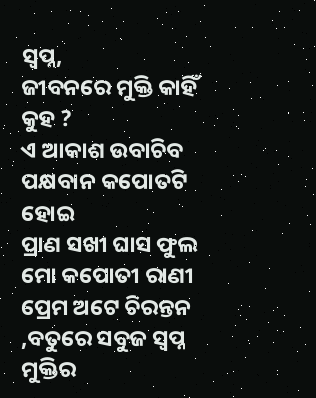ସ୍ୱପ୍ନ,
ଜୀବନରେ ମୁକ୍ତି କାହିଁ କୁହ ?
ଏ ଆକାଶ ଉବାଚିବ ପକ୍ଷବାନ କପୋତଟି ହୋଇ
ପ୍ରାଣ ସଖୀ ଘାସ ଫୁଲ
ମୋ କପୋତୀ ରାଣୀ
ପ୍ରେମ ଅଟେ ଚିରନ୍ତନ ,ବତୁରେ ସବୁଜ ସ୍ୱପ୍ନ ମୁକ୍ତିର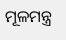ମୂଳମନ୍ତ୍ର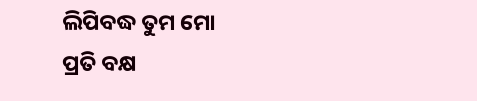ଲିପିବଦ୍ଧ ତୁମ ମୋ
ପ୍ରତି ବକ୍ଷ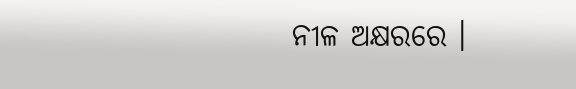ନୀଳ ଅକ୍ଷରରେ ।